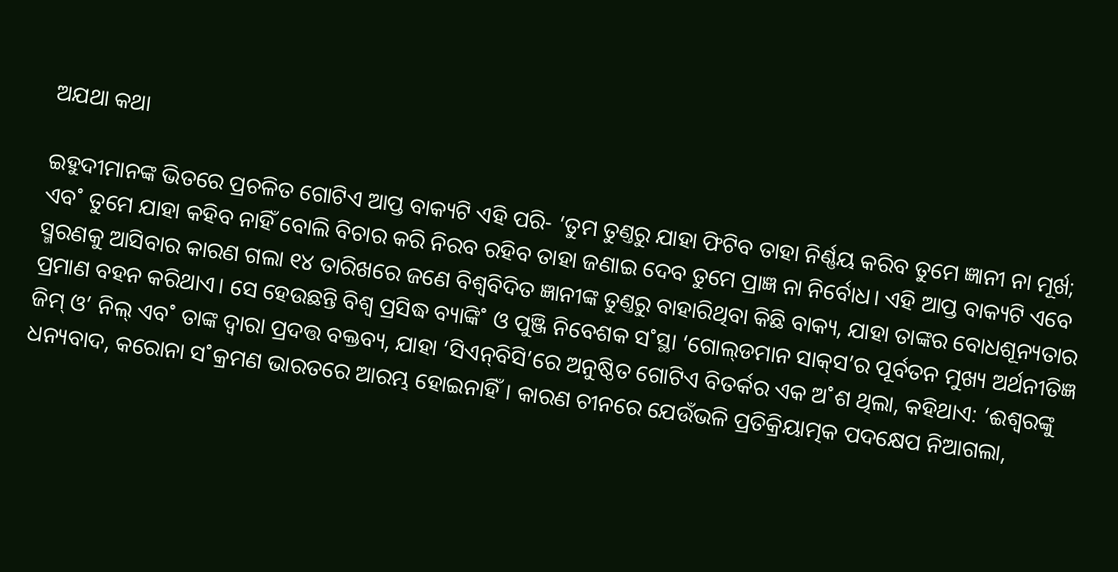ଅଯଥା କଥା

ଇହୁଦୀମାନଙ୍କ ଭିତରେ ପ୍ରଚଳିତ ଗୋଟିଏ ଆପ୍ତ ବାକ୍ୟଟି ଏହି ପରି- ‘ତୁମ ତୁଣ୍ତରୁ ଯାହା ଫିଟିବ ତାହା ନିର୍ଣ୍ଣୟ କରିବ ତୁମେ ଜ୍ଞାନୀ ନା ମୂର୍ଖ; ଏବ˚ ତୁମେ ଯାହା କହିବ ନାହିଁ ବୋଲି ବିଚାର କରି ନିରବ ରହିବ ତାହା ଜଣାଇ ଦେବ ତୁମେ ପ୍ରାଜ୍ଞ ନା ନିର୍ବୋଧ। ଏହି ଆପ୍ତ ବାକ୍ୟଟି ଏବେ ସ୍ମରଣକୁ ଆସିବାର କାରଣ ଗଲା ୧୪ ତାରିଖରେ ଜଣେ ବିଶ୍ବବିଦିତ ଜ୍ଞାନୀଙ୍କ ତୁଣ୍ତରୁ ବାହାରିଥିବା କିଛି ବାକ୍ୟ, ଯାହା ତାଙ୍କର ବୋଧଶୂନ୍ୟତାର ପ୍ରମାଣ ବହନ କରିଥାଏ। ସେ ହେଉଛନ୍ତି ବିଶ୍ବ ପ୍ରସିଦ୍ଧ ବ୍ୟାଙ୍କି˚ ଓ ପୁଞ୍ଜି ନିବେଶକ ସ˚ସ୍ଥା ‘ଗୋଲ୍‌ଡମାନ ସାକ୍‌ସ’ର ପୂର୍ବତନ ମୁଖ୍ୟ ଅର୍ଥନୀତିଜ୍ଞ ଜିମ୍‌ ଓ’ ନିଲ୍‌ ଏବ˚ ତାଙ୍କ ଦ୍ବାରା ପ୍ରଦତ୍ତ ବକ୍ତବ୍ୟ, ଯାହା ‘ସିଏନ୍‌ବିସି’ରେ ଅନୁଷ୍ଠିତ ଗୋଟିଏ ବିତର୍କର ଏକ ଅ˚ଶ ଥିଲା, କହିଥାଏ: ‘ଈଶ୍ବରଙ୍କୁ ଧନ୍ୟବାଦ, କରୋନା ସ˚କ୍ରମଣ ଭାରତରେ ଆରମ୍ଭ ହୋଇନାହିଁ। କାରଣ ଚୀନରେ ଯେଉଁଭଳି ପ୍ରତିକ୍ରିୟାତ୍ମକ ପଦକ୍ଷେପ ନିଆଗଲା,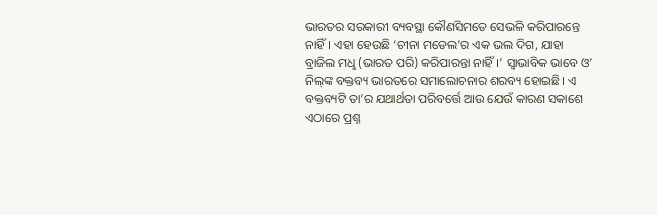ଭାରତର ସରକାରୀ ବ୍ୟବସ୍ଥା କୌଣସିମତେ ସେଭଳି କରିପାରନ୍ତେ ନାହିଁ। ଏହା ହେଉଛି ‘ଚୀନା ମଡେଲ’ର ଏକ ଭଲ ଦିଗ, ଯାହା ବ୍ରାଜିଲ ମଧୢ (ଭାରତ ପରି) କରିପାରନ୍ତା ନାହିଁ।’ ସ୍ବାଭାବିକ ଭାବେ ଓ’ ନିଲ୍‌ଙ୍କ ବକ୍ତବ୍ୟ ଭାରତରେ ସମାଲୋଚନାର ଶରବ୍ୟ ହୋଇଛି। ଏ ବକ୍ତବ୍ୟଟି ତା’ର ଯଥାର୍ଥତା ପରିବର୍ତ୍ତେ ଆଉ ଯେଉଁ କାରଣ ସକାଶେ ଏଠାରେ ପ୍ରଶ୍ନ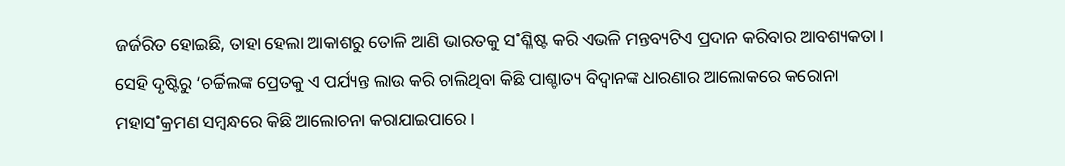ଜର୍ଜରିତ ହୋଇଛି, ତାହା ହେଲା ଆକାଶରୁ ତୋଳି ଆଣି ଭାରତକୁ ସ˚ଶ୍ଳିଷ୍ଟ କରି ଏଭଳି ମନ୍ତବ୍ୟଟିଏ ପ୍ରଦାନ କରିବାର ଆବଶ୍ୟକତା। ସେହି ଦୃଷ୍ଟିରୁ ‘ଚର୍ଚ୍ଚିଲଙ୍କ ପ୍ରେତକୁ ଏ ପର୍ଯ୍ୟନ୍ତ ଲାଉ କରି ଚାଲିଥିବା କିଛି ପାଶ୍ଚାତ୍ୟ ବିଦ୍ବାନଙ୍କ ଧାରଣାର ଆଲୋକରେ କରୋନା ମହାସ˚କ୍ରମଣ ସମ୍ବନ୍ଧରେ କିଛି ଆଲୋଚନା କରାଯାଇପାରେ।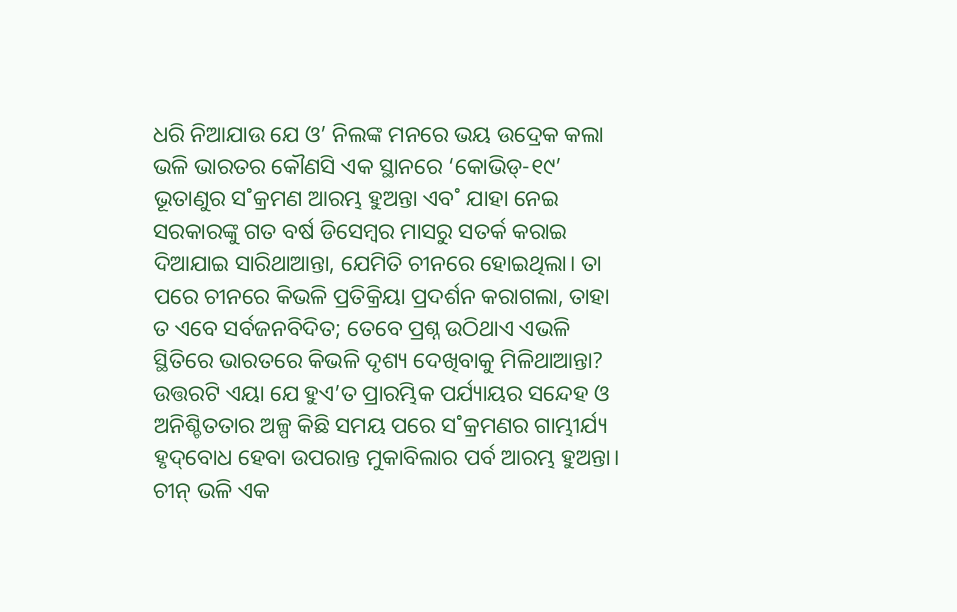ଧରି ନିଆଯାଉ ଯେ ଓ’ ନିଲଙ୍କ ମନରେ ଭୟ ଉଦ୍ରେକ କଲା ଭଳି ଭାରତର କୌଣସି ଏକ ସ୍ଥାନରେ ‘କୋଭିଡ୍‌-୧୯’ ଭୂତାଣୁର ସ˚କ୍ରମଣ ଆରମ୍ଭ ହୁଅନ୍ତା ଏବ˚ ଯାହା ନେଇ ସରକାରଙ୍କୁ ଗତ ବର୍ଷ ଡିସେମ୍ବର ମାସରୁ ସତର୍କ କରାଇ ଦିଆଯାଇ ସାରିଥାଆନ୍ତା, ଯେମିତି ଚୀନରେ ହୋଇଥିଲା। ତା ପରେ ଚୀନରେ କିଭଳି ପ୍ରତିକ୍ରିୟା ପ୍ରଦର୍ଶନ କରାଗଲା, ତାହା ତ ଏବେ ସର୍ବଜନବିଦିତ; ତେବେ ପ୍ରଶ୍ନ ଉଠିଥାଏ ଏଭଳି ସ୍ଥିତିରେ ଭାରତରେ କିଭଳି ଦୃଶ୍ୟ ଦେଖିବାକୁ ମିଳିଥାଆନ୍ତା? ଉତ୍ତରଟି ଏୟା ଯେ ହୁଏ’ତ ପ୍ରାରମ୍ଭିକ ପର୍ଯ୍ୟାୟର ସନ୍ଦେହ ଓ ଅନିଶ୍ଚିତତାର ଅଳ୍ପ କିଛି ସମୟ ପରେ ସ˚କ୍ରମଣର ଗାମ୍ଭୀର୍ଯ୍ୟ ହୃଦ୍‌ବୋଧ ହେବା ଉପରାନ୍ତ ମୁକାବିଲାର ପର୍ବ ଆରମ୍ଭ ହୁଅନ୍ତା। ଚୀନ୍‌ ଭଳି ଏକ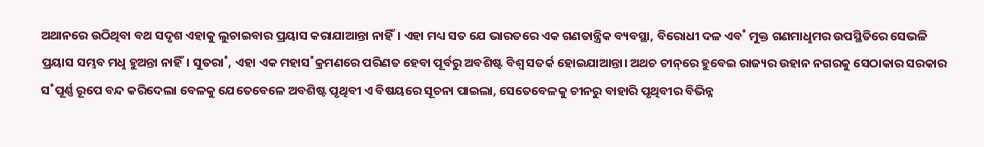ଅଥାନରେ ଉଠିଥିବା ବଥ ସଦୃଶ ଏହାକୁ ଲୁଚାଇବାର ପ୍ରୟାସ କରାଯାଆନ୍ତା ନାହିଁ। ଏହା ମଧ୍ୟ ସତ ଯେ ଭାରତରେ ଏକ ଗଣତାନ୍ତ୍ରିକ ବ୍ୟବସ୍ଥା, ବିରୋଧୀ ଦଳ ଏବ˚ ମୁକ୍ତ ଗଣମାଧୢମର ଉପସ୍ଥିତିରେ ସେଭଳି ପ୍ରୟାସ ସମ୍ଭବ ମଧୢ ହୁଅନ୍ତା ନାହିଁ। ସୁତରା˚, ଏହା ଏକ ମହାସ˚କ୍ରମଣରେ ପରିଣତ ହେବା ପୂର୍ବରୁ ଅବଶିଷ୍ଟ ବିଶ୍ବ ସତର୍କ ହୋଇଯାଆନ୍ତା। ଅଥଚ ଚୀନ୍‌ରେ ହୁବେଇ ରାଜ୍ୟର ଉହାନ ନଗରକୁ ସେଠାକାର ସରକାର ସ˚ପୂର୍ଣ୍ଣ ରୂପେ ବନ୍ଦ କରିଦେଲା ବେଳକୁ ଯେତେବେଳେ ଅବଶିଷ୍ଟ ପୃଥିବୀ ଏ ବିଷୟରେ ସୂଚନା ପାଇଲା, ସେତେବେଳକୁ ଚୀନରୁ ବାହାରି ପୃଥିବୀର ବିଭିନ୍ନ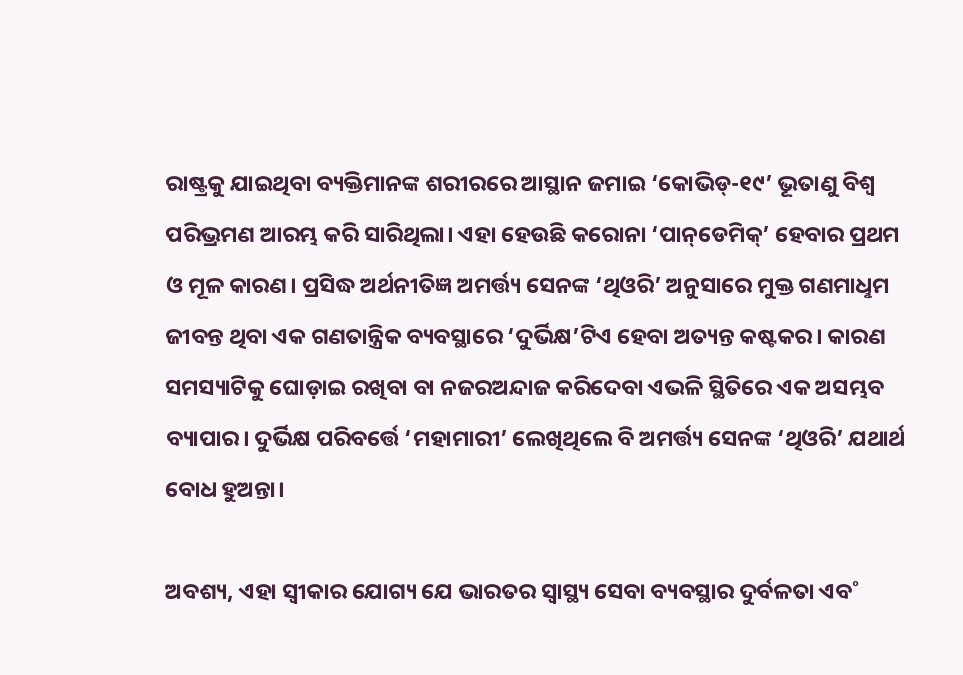ରାଷ୍ଟ୍ରକୁ ଯାଇଥିବା ବ୍ୟକ୍ତିମାନଙ୍କ ଶରୀରରେ ଆସ୍ଥାନ ଜମାଇ ‘କୋଭିଡ୍‌-୧୯’ ଭୂତାଣୁ ବିଶ୍ବ ପରିଭ୍ରମଣ ଆରମ୍ଭ କରି ସାରିଥିଲା। ଏହା ହେଉଛି କରୋନା ‘ପାନ୍‌ଡେମିକ୍‌’ ହେବାର ପ୍ରଥମ ଓ ମୂଳ କାରଣ। ପ୍ରସିଦ୍ଧ ଅର୍ଥନୀତିଜ୍ଞ ଅମର୍ତ୍ତ୍ୟ ସେନଙ୍କ ‘ଥିଓରି’ ଅନୁସାରେ ମୁକ୍ତ ଗଣମାଧୢମ ଜୀବନ୍ତ ଥିବା ଏକ ଗଣତାନ୍ତ୍ରିକ ବ୍ୟବସ୍ଥାରେ ‘ଦୁର୍ଭିକ୍ଷ’ଟିଏ ହେବା ଅତ୍ୟନ୍ତ କଷ୍ଟକର। କାରଣ ସମସ୍ୟାଟିକୁ ଘୋଡ଼ାଇ ରଖିବା ବା ନଜରଅନ୍ଦାଜ କରିଦେବା ଏଭଳି ସ୍ଥିତିରେ ଏକ ଅସମ୍ଭବ ବ୍ୟାପାର। ଦୁର୍ଭିକ୍ଷ ପରିବର୍ତ୍ତେ ‘ମହାମାରୀ’ ଲେଖିଥିଲେ ବି ଅମର୍ତ୍ତ୍ୟ ସେନଙ୍କ ‘ଥିଓରି’ ଯଥାର୍ଥ ବୋଧ ହୁଅନ୍ତା।

ଅବଶ୍ୟ, ଏହା ସ୍ବୀକାର ଯୋଗ୍ୟ ଯେ ଭାରତର ସ୍ବାସ୍ଥ୍ୟ ସେବା ବ୍ୟବସ୍ଥାର ଦୁର୍ବଳତା ଏବ˚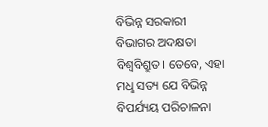ବିଭିନ୍ନ ସରକାରୀ ବିଭାଗର ଅଦକ୍ଷତା ବିଶ୍ବବିଶ୍ରୁତ। ତେବେ, ଏହା ମଧୢ ସତ୍ୟ ଯେ ବିଭିନ୍ନ ବିପର୍ଯ୍ୟୟ ପରିଚାଳନା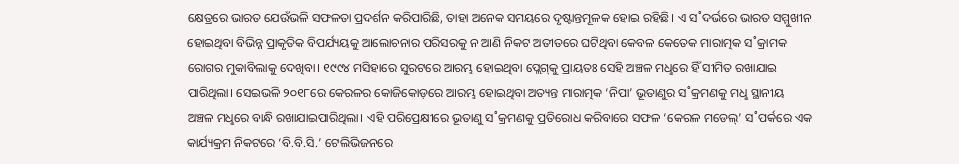କ୍ଷେତ୍ରରେ ଭାରତ ଯେଉଁଭଳି ସଫଳତା ପ୍ରଦର୍ଶନ କରିପାରିଛି, ତାହା ଅନେକ ସମୟରେ ଦୃଷ୍ଟାନ୍ତମୂଳକ ହୋଇ ରହିଛି। ଏ ସ˚ଦର୍ଭରେ ଭାରତ ସମ୍ମୁଖୀନ ହୋଇଥିବା ବିଭିନ୍ନ ପ୍ରାକୃତିକ ବିପର୍ଯ୍ୟୟକୁ ଆଲୋଚନାର ପରିସରକୁ ନ ଆଣି ନିକଟ ଅତୀତରେ ଘଟିଥିବା କେବଳ କେତେକ ମାରାତ୍ମକ ସ˚କ୍ରାମକ ରୋଗର ମୁକାବିଲାକୁ ଦେଖିବା। ୧୯୯୪ ମସିହାରେ ସୁରଟରେ ଆରମ୍ଭ ହୋଇଥିବା ପ୍ଲେଗ୍‌କୁ ପ୍ରାୟତଃ ସେହି ଅଞ୍ଚଳ ମଧୢରେ ହିଁ ସୀମିତ ରଖାଯାଇ ପାରିଥିଲା। ସେଇଭଳି ୨୦୧୮ରେ କେରଳର କୋଜିକୋଡ଼ରେ ଆରମ୍ଭ ହୋଇଥିବା ଅତ୍ୟନ୍ତ ମାରାତ୍ମକ ‘ନିପା’ ଭୂତାଣୁର ସ˚କ୍ରମଣକୁ ମଧୢ ସ୍ଥାନୀୟ ଅଞ୍ଚଳ ମଧୢରେ ବାନ୍ଧି ରଖାଯାଇପାରିଥିଲା। ଏହି ପରିପ୍ରେକ୍ଷୀରେ ଭୂତାଣୁ ସ˚କ୍ରମଣକୁ ପ୍ରତିରୋଧ କରିବାରେ ସଫଳ ‘କେରଳ ମଡେଲ୍‌’ ସ˚ପର୍କରେ ଏକ କାର୍ଯ୍ୟକ୍ରମ ନିକଟରେ ‘ବି.ବି.ସି.’ ଟେଲିଭିଜନରେ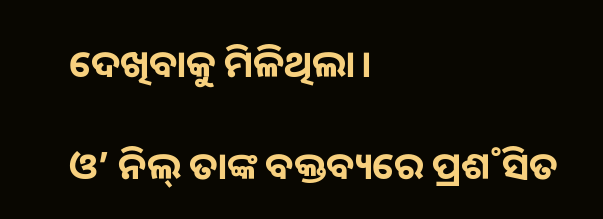ଦେଖିବାକୁ ମିଳିଥିଲା।

ଓ’ ନିଲ୍‌ ତାଙ୍କ ବକ୍ତବ୍ୟରେ ପ୍ରଶ˚ସିତ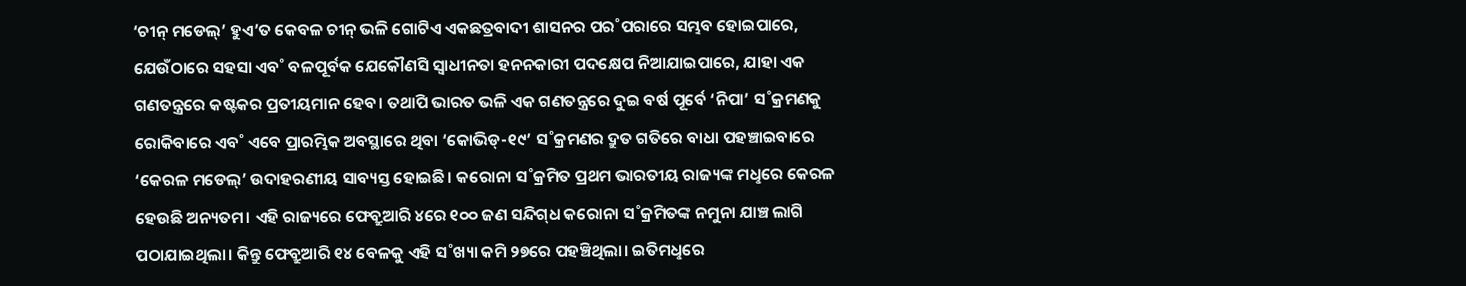‘ଚୀନ୍‌ ମଡେଲ୍‌’ ହୁଏ’ତ କେବଳ ଚୀନ୍‌ ଭଳି ଗୋଟିଏ ଏକଛତ୍ରବାଦୀ ଶାସନର ପର˚ପରାରେ ସମ୍ଭବ ହୋଇପାରେ, ଯେଉଁଠାରେ ସହସା ଏବ˚ ବଳପୂର୍ବକ ଯେକୌଣସି ସ୍ବାଧୀନତା ହନନକାରୀ ପଦକ୍ଷେପ ନିଆଯାଇପାରେ, ଯାହା ଏକ ଗଣତନ୍ତ୍ରରେ କଷ୍ଟକର ପ୍ରତୀୟମାନ ହେବ। ତଥାପି ଭାରତ ଭଳି ଏକ ଗଣତନ୍ତ୍ରରେ ଦୁଇ ବର୍ଷ ପୂର୍ବେ ‘ନିପା’ ସ˚କ୍ରମଣକୁ ରୋକିବାରେ ଏବ˚ ଏବେ ପ୍ରାରମ୍ଭିକ ଅବସ୍ଥାରେ ଥିବା ‘କୋଭିଡ୍‌-୧୯’ ସ˚କ୍ରମଣର ଦ୍ରୁତ ଗତିରେ ବାଧା ପହଞ୍ଚାଇବାରେ ‘କେରଳ ମଡେଲ୍‌’ ଉଦାହରଣୀୟ ସାବ୍ୟସ୍ତ ହୋଇଛି। କରୋନା ସ˚କ୍ରମିତ ପ୍ରଥମ ଭାରତୀୟ ରାଜ୍ୟଙ୍କ ମଧୢରେ କେରଳ ହେଉଛି ଅନ୍ୟତମ। ଏହି ରାଜ୍ୟରେ ଫେବ୍ରୁଆରି ୪ରେ ୧୦୦ ଜଣ ସନ୍ଦିଗ୍‌ଧ କରୋନା ସ˚କ୍ରମିତଙ୍କ ନମୁନା ଯାଞ୍ଚ ଲାଗି ପଠାଯାଇଥିଲା। କିନ୍ତୁ ଫେବ୍ରୁଆରି ୧୪ ବେଳକୁ ଏହି ସ˚ଖ୍ୟା କମି ୨୭ରେ ପହଞ୍ଚିଥିଲା। ଇତିମଧୢରେ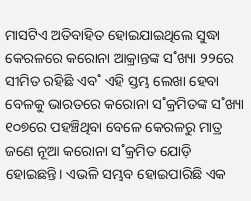ମାସଟିଏ ଅତିବାହିତ ହୋଇଯାଇଥିଲେ ସୁଦ୍ଧା କେରଳରେ କରୋନା ଆକ୍ରାନ୍ତଙ୍କ ସ˚ଖ୍ୟା ୨୨ରେ ସୀମିତ ରହିଛି ଏବ˚ ଏହି ସ୍ତମ୍ଭ ଲେଖା ହେବା ବେଳକୁ ଭାରତରେ କରୋନା ସ˚କ୍ରମିତଙ୍କ ସ˚ଖ୍ୟା ୧୦୭ରେ ପହଞ୍ଚିଥିବା ବେଳେ କେରଳରୁ ମାତ୍ର ଜଣେ ନୂଆ କରୋନା ସ˚କ୍ରମିତ ଯୋଡ଼ି ହୋଇଛନ୍ତି। ଏଭଳି ସମ୍ଭବ ହୋଇପାରିଛି ଏକ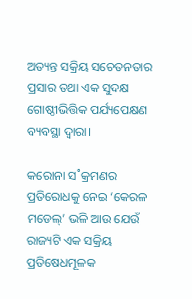ଅତ୍ୟନ୍ତ ସକ୍ରିୟ ସଚେତନତାର ପ୍ରସାର ତଥା ଏକ ସୁଦକ୍ଷ ଗୋଷ୍ଠୀଭିତ୍ତିକ ପର୍ଯ୍ୟପେକ୍ଷଣ ବ୍ୟବସ୍ଥା ଦ୍ବାରା।

କରୋନା ସ˚କ୍ରମଣର ପ୍ରତିରୋଧକୁ ନେଇ ‘କେରଳ ମଡେଲ୍‌’ ଭଳି ଆଉ ଯେଉଁ ରାଜ୍ୟଟି ଏକ ସକ୍ରିୟ ପ୍ରତିଷେଧମୂଳକ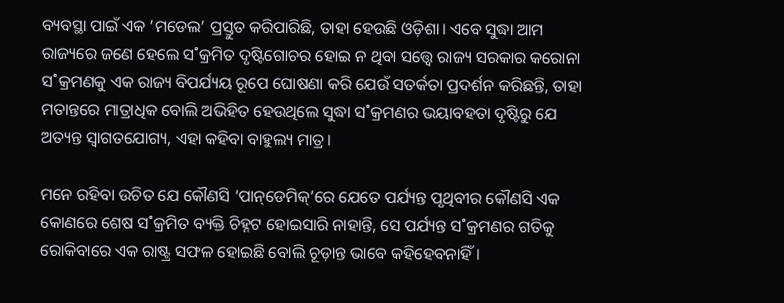ବ୍ୟବସ୍ଥା ପାଇଁ ଏକ ‘ମଡେଲ’ ପ୍ରସ୍ତୁତ କରିପାରିଛି, ତାହା ହେଉଛି ଓଡ଼ିଶା। ଏବେ ସୁଦ୍ଧା ଆମ ରାଜ୍ୟରେ ଜଣେ ହେଲେ ସ˚କ୍ରମିତ ଦୃଷ୍ଟିଗୋଚର ହୋଇ ନ ଥିବା ସତ୍ତ୍ବେ ରାଜ୍ୟ ସରକାର କରୋନା ସ˚କ୍ରମଣକୁ ଏକ ରାଜ୍ୟ ବିପର୍ଯ୍ୟୟ ରୂପେ ଘୋଷଣା କରି ଯେଉଁ ସତର୍କତା ପ୍ରଦର୍ଶନ କରିଛନ୍ତି, ତାହା ମତାନ୍ତରେ ମାତ୍ରାଧିକ ବୋଲି ଅଭିହିତ ହେଉଥିଲେ ସୁଦ୍ଧା ସ˚କ୍ରମଣର ଭୟାବହତା ଦୃଷ୍ଟିରୁ ଯେ ଅତ୍ୟନ୍ତ ସ୍ବାଗତଯୋଗ୍ୟ, ଏହା କହିବା ବାହୁଲ୍ୟ ମାତ୍ର।

ମନେ ରହିବା ଉଚିତ ଯେ କୌଣସି ‘ପାନ୍‌ଡେମିକ୍‌’ରେ ଯେତେ ପର୍ଯ୍ୟନ୍ତ ପୃଥିବୀର କୌଣସି ଏକ କୋଣରେ ଶେଷ ସ˚କ୍ରମିତ ବ୍ୟକ୍ତି ଚିହ୍ନଟ ହୋଇସାରି ନାହାନ୍ତି, ସେ ପର୍ଯ୍ୟନ୍ତ ସ˚କ୍ରମଣର ଗତିକୁ ରୋକିବାରେ ଏକ ରାଷ୍ଟ୍ର ସଫଳ ହୋଇଛି ବୋଲି ଚୂଡ଼ାନ୍ତ ଭାବେ କହିହେବନାହିଁ।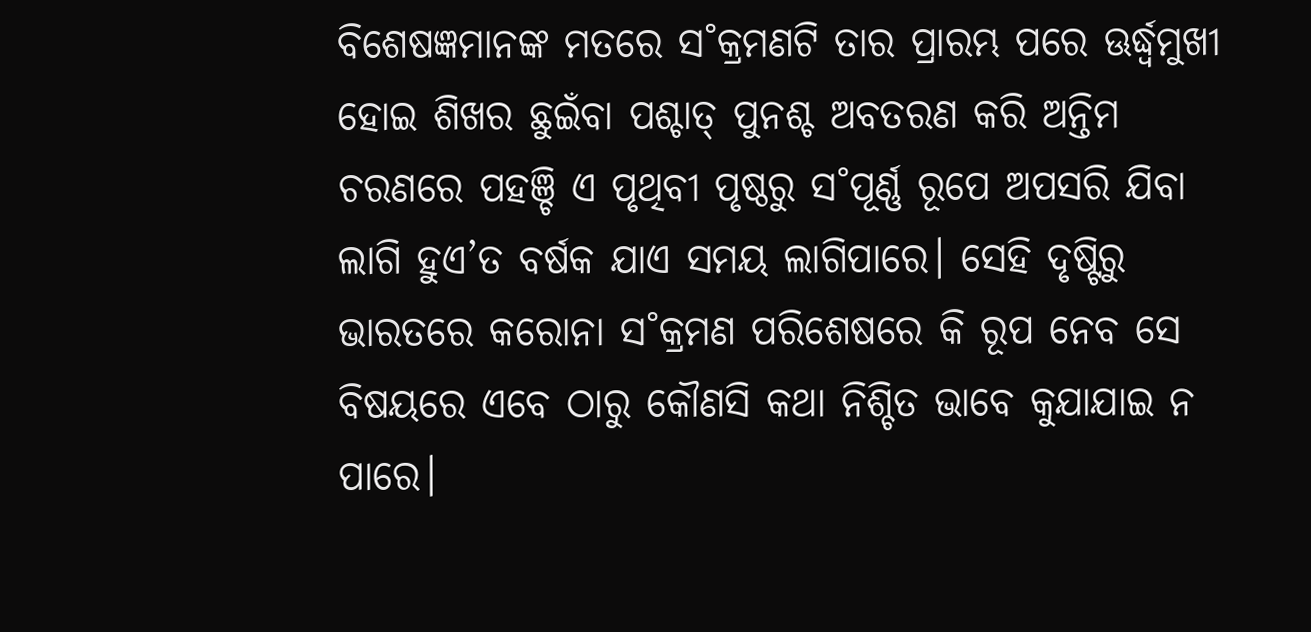ବିଶେଷଜ୍ଞମାନଙ୍କ ମତରେ ସ˚କ୍ରମଣଟି ତାର ପ୍ରାରମ୍ଭ ପରେ ଊର୍ଦ୍ଧ୍ବମୁଖୀ ହୋଇ ଶିଖର ଛୁଇଁବା ପଶ୍ଚାତ୍‌ ପୁନଶ୍ଚ ଅବତରଣ କରି ଅନ୍ତିମ ଚରଣରେ ପହଞ୍ଚି ଏ ପୃଥିବୀ ପୃଷ୍ଠରୁ ସ˚ପୂର୍ଣ୍ଣ ରୂପେ ଅପସରି ଯିବା ଲାଗି ହୁଏ’ତ ବର୍ଷକ ଯାଏ ସମୟ ଲାଗିପାରେ। ସେହି ଦୃଷ୍ଟିରୁ ଭାରତରେ କରୋନା ସ˚କ୍ରମଣ ପରିଶେଷରେ କି ରୂପ ନେବ ସେ ବିଷୟରେ ଏବେ ଠାରୁ କୌଣସି କଥା ନିଶ୍ଚିତ ଭାବେ କୁଯାଯାଇ ନ ପାରେ।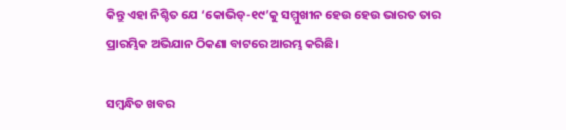କିନ୍ତୁ ଏହା ନିଶ୍ଚିତ ଯେ ‘କୋଭିଡ୍‌-୧୯’କୁ ସମ୍ମୁଖୀନ ହେଉ ହେଉ ଭାରତ ତାର ପ୍ରାରମ୍ଭିକ ଅଭିଯାନ ଠିକଣା ବାଟରେ ଆରମ୍ଭ କରିଛି।

ସମ୍ବନ୍ଧିତ ଖବର